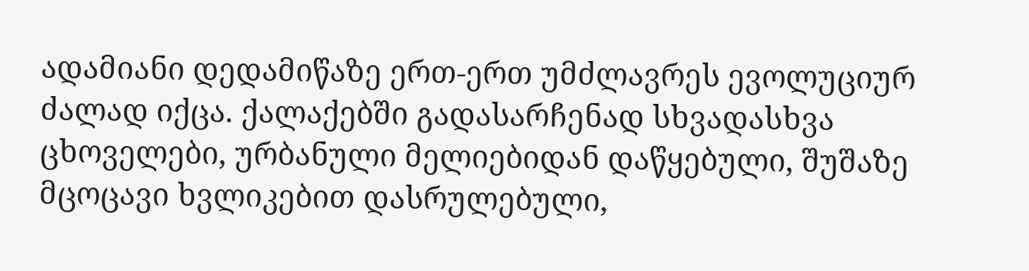ადამიანი დედამიწაზე ერთ-ერთ უმძლავრეს ევოლუციურ ძალად იქცა. ქალაქებში გადასარჩენად სხვადასხვა ცხოველები, ურბანული მელიებიდან დაწყებული, შუშაზე მცოცავი ხვლიკებით დასრულებული,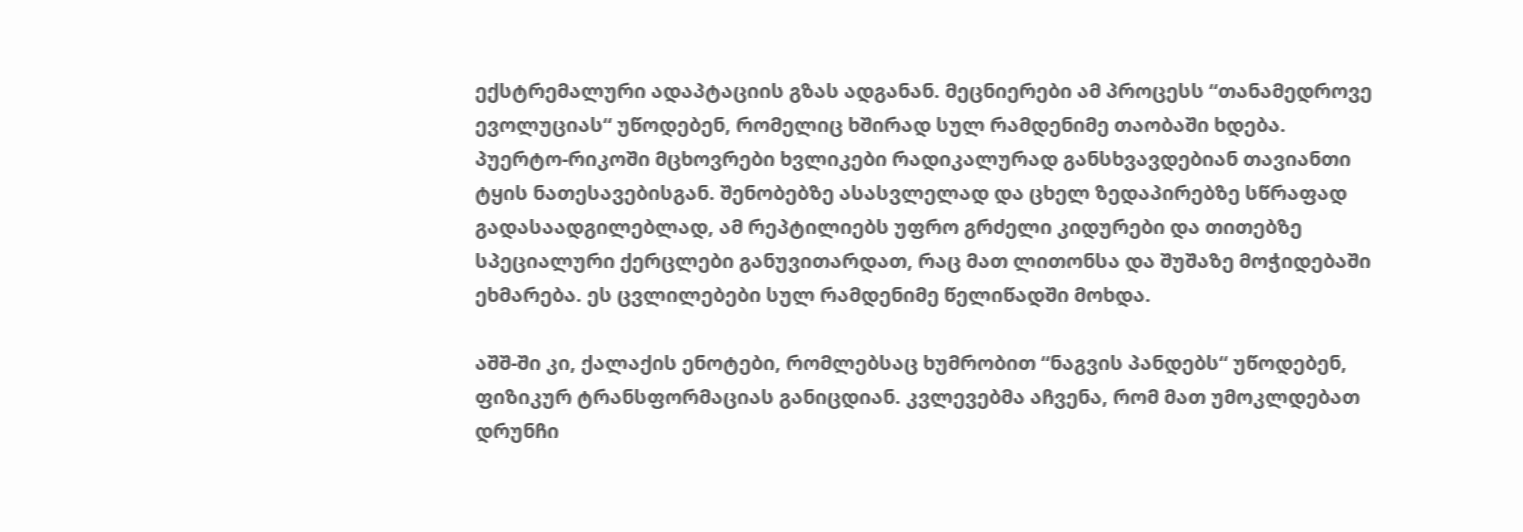ექსტრემალური ადაპტაციის გზას ადგანან. მეცნიერები ამ პროცესს “თანამედროვე ევოლუციას“ უწოდებენ, რომელიც ხშირად სულ რამდენიმე თაობაში ხდება.
პუერტო-რიკოში მცხოვრები ხვლიკები რადიკალურად განსხვავდებიან თავიანთი ტყის ნათესავებისგან. შენობებზე ასასვლელად და ცხელ ზედაპირებზე სწრაფად გადასაადგილებლად, ამ რეპტილიებს უფრო გრძელი კიდურები და თითებზე სპეციალური ქერცლები განუვითარდათ, რაც მათ ლითონსა და შუშაზე მოჭიდებაში ეხმარება. ეს ცვლილებები სულ რამდენიმე წელიწადში მოხდა.

აშშ-ში კი, ქალაქის ენოტები, რომლებსაც ხუმრობით “ნაგვის პანდებს“ უწოდებენ, ფიზიკურ ტრანსფორმაციას განიცდიან. კვლევებმა აჩვენა, რომ მათ უმოკლდებათ დრუნჩი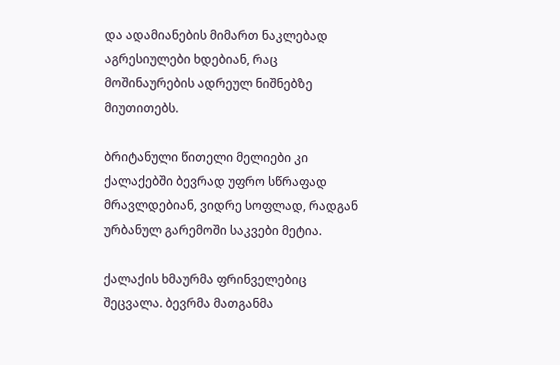და ადამიანების მიმართ ნაკლებად აგრესიულები ხდებიან, რაც მოშინაურების ადრეულ ნიშნებზე მიუთითებს.

ბრიტანული წითელი მელიები კი ქალაქებში ბევრად უფრო სწრაფად მრავლდებიან, ვიდრე სოფლად, რადგან ურბანულ გარემოში საკვები მეტია.

ქალაქის ხმაურმა ფრინველებიც შეცვალა. ბევრმა მათგანმა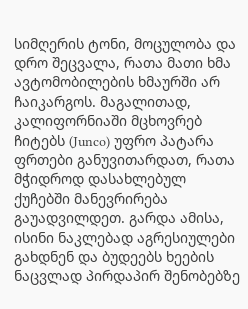სიმღერის ტონი, მოცულობა და დრო შეცვალა, რათა მათი ხმა ავტომობილების ხმაურში არ ჩაიკარგოს. მაგალითად, კალიფორნიაში მცხოვრებ ჩიტებს (Junco) უფრო პატარა ფრთები განუვითარდათ, რათა მჭიდროდ დასახლებულ ქუჩებში მანევრირება გაუადვილდეთ. გარდა ამისა, ისინი ნაკლებად აგრესიულები გახდნენ და ბუდეებს ხეების ნაცვლად პირდაპირ შენობებზე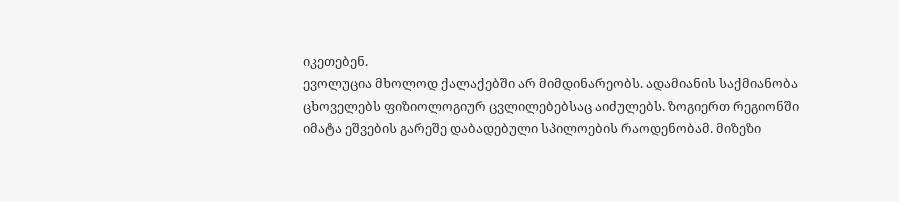იკეთებენ.
ევოლუცია მხოლოდ ქალაქებში არ მიმდინარეობს. ადამიანის საქმიანობა ცხოველებს ფიზიოლოგიურ ცვლილებებსაც აიძულებს. ზოგიერთ რეგიონში იმატა ეშვების გარეშე დაბადებული სპილოების რაოდენობამ. მიზეზი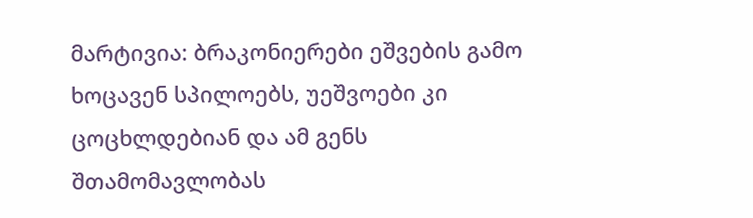მარტივია: ბრაკონიერები ეშვების გამო ხოცავენ სპილოებს, უეშვოები კი ცოცხლდებიან და ამ გენს შთამომავლობას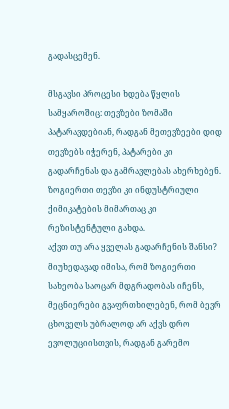გადასცემენ.

მსგავსი პროცესი ხდება წყლის სამყაროშიც: თევზები ზომაში პატარავდებიან, რადგან მეთევზეები დიდ თევზებს იჭერენ, პატარები კი გადარჩენას და გამრავლებას ახერხებენ. ზოგიერთი თევზი კი ინდუსტრიული ქიმიკატების მიმართაც კი რეზისტენტული გახდა.
აქვთ თუ არა ყველას გადარჩენის შანსი?
მიუხედავად იმისა, რომ ზოგიერთი სახეობა საოცარ მდგრადობას იჩენს, მეცნიერები გვაფრთხილებენ, რომ ბევრ ცხოველს უბრალოდ არ აქვს დრო ევოლუციისთვის, რადგან გარემო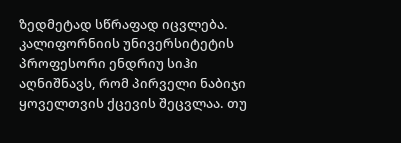ზედმეტად სწრაფად იცვლება.
კალიფორნიის უნივერსიტეტის პროფესორი ენდრიუ სიჰი აღნიშნავს, რომ პირველი ნაბიჯი ყოველთვის ქცევის შეცვლაა. თუ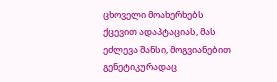ცხოველი მოახერხებს ქცევით ადაპტაციას, მას ეძლევა შანსი, მოგვიანებით გენეტიკურადაც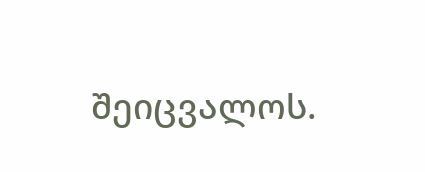შეიცვალოს.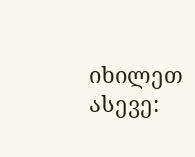იხილეთ ასევე: